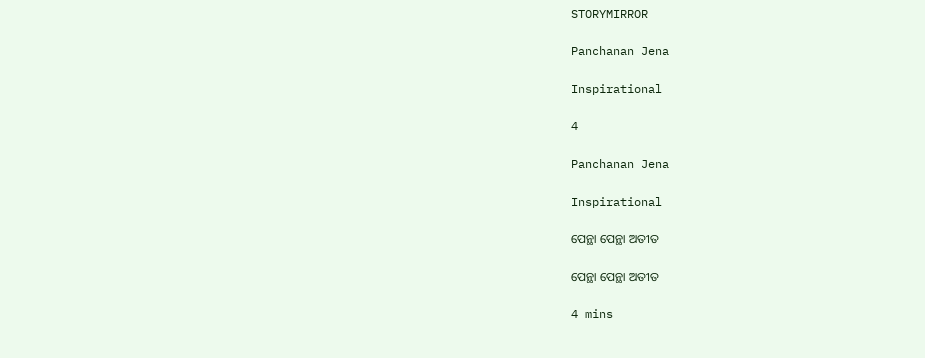STORYMIRROR

Panchanan Jena

Inspirational

4

Panchanan Jena

Inspirational

ପେନ୍ଥା ପେନ୍ଥା ଅତୀତ

ପେନ୍ଥା ପେନ୍ଥା ଅତୀତ

4 mins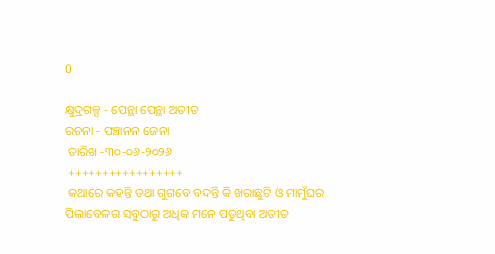0

କ୍ଷୁଦ୍ରଗଳ୍ପ - ପେନ୍ଥା ପେନ୍ଥା ଅତୀତ
ରଚନା - ପଞ୍ଚାନନ ଜେନା
 ତାରିଖ -୩୦-୦୬-୨୦୨୬
 +++++++++++++++++
 କଥାରେ କହନ୍ତି ତଥା ଗୁଗବେ ବଦନ୍ତି କି ଖରାଛୁଟି ଓ ମାମୁଁଘର ପିଲାବେଳର ସବୁଠାରୁ ଅଧିକ ମନେ ପଡୁଥିବା ଅତୀତ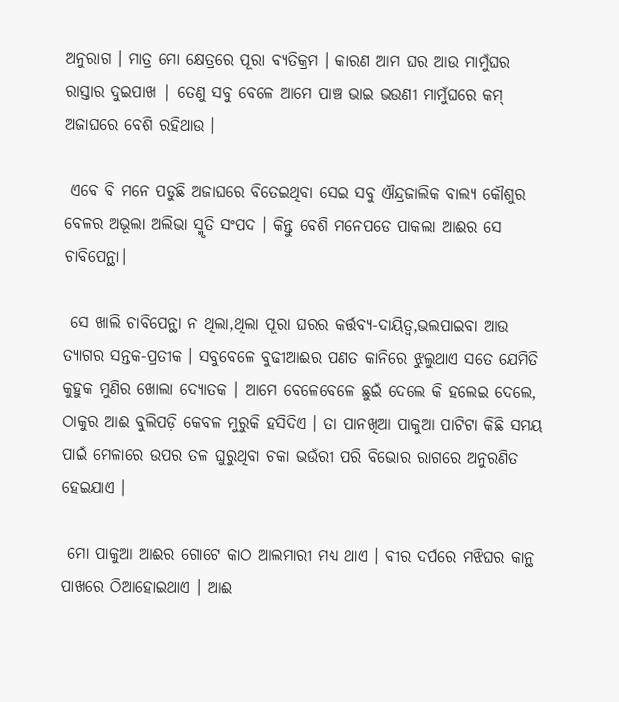ଅନୁରାଗ । ମାତ୍ର ମୋ କ୍ଷେତ୍ରରେ ପୂରା ବ୍ୟତିକ୍ରମ । କାରଣ ଆମ ଘର ଆଉ ମାମୁଁଘର ରାସ୍ତାର ଦୁଇପାଖ | ତେଣୁ ସବୁ ବେଳେ ଆମେ ପାଞ୍ଚ ଭାଇ ଭଉଣୀ ମାମୁଁଘରେ କମ୍ ଅଜାଘରେ ବେଶି ରହିଥାଉ ।

 ଏବେ ବି ମନେ ପଡୁଛି ଅଜାଘରେ ବିତେଇଥିବା ସେଇ ସବୁ ଐନ୍ଦ୍ରଜାଲିକ ବାଲ୍ୟ କୌଶୁର ବେଳର ଅଭୂଲା ଅଲିଭା ସ୍ମୃତି ସଂପଦ । କିନ୍ତୁ ବେଶି ମନେପଡେ ପାକଲା ଆଈର ସେ ଚାବିପେନ୍ଥା।

 ସେ ଖାଲି ଚାବିପେନ୍ଥା ନ ଥିଲା,ଥିଲା ପୂରା ଘରର କର୍ତ୍ତବ୍ୟ-ଦାୟିତ୍ୱ,ଭଲପାଇବା ଆଉ ତ୍ଯାଗର ସନ୍ତକ-ପ୍ରତୀକ । ସବୁବେଳେ ବୁଢୀଆଈର ପଣତ କାନିରେ ଝୁଲୁଥାଏ ସତେ ଯେମିତି କୁହୁକ ମୁଣିର ଖୋଲା ଦ୍ୟୋତକ । ଆମେ ବେଳେବେଳେ ଛୁଇଁ ଦେଲେ କି ହଲେଇ ଦେଲେ, ଠାକୁର ଆଈ ବୁଲିପଡ଼ି କେବଳ ମୁରୁକି ହସିଦିଏ । ତା ପାନଖିଆ ପାକୁଆ ପାଟିଟା କିଛି ସମୟ ପାଇଁ ମେଳାରେ ଉପର ତଳ ଘୁରୁଥିବା ଚକା ଭଉଁରୀ ପରି ବିଭୋର ରାଗରେ ଅନୁରଣିତ ହେଇଯାଏ ।

 ମୋ ପାକୁଆ ଆଈର ଗୋଟେ କାଠ ଆଲମାରୀ ମଧ୍ୟ ଥାଏ । ବୀର ଦର୍ପରେ ମଝିଘର କାନ୍ଥ ପାଖରେ ଠିଆହୋଇଥାଏ । ଆଈ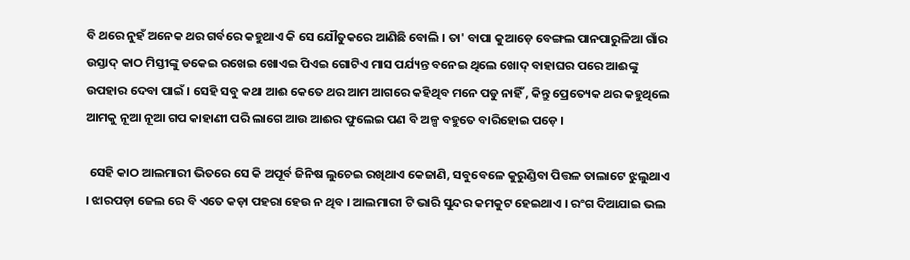ବି ଥରେ ନୁହଁ ଅନେକ ଥର ଗର୍ବରେ କହୁଥାଏ କି ସେ ଯୌତୁକରେ ଆଣିଛି ବୋଲି । ତା' ବାପା କୁଆଡ଼େ ବେଙ୍ଗଲ ପାନପାରୁଳିଆ ଗାଁର ଉସ୍ତାଦ୍ କାଠ ମିସ୍ତୀଙ୍କୁ ଡକେଇ ରଖେଇ ଖୋଏଇ ପିଏଇ ଗୋଟିଏ ମାସ ପର୍ଯ୍ୟନ୍ତ ବନେଇ ଥିଲେ ଖୋଦ୍ ବାହାଘର ପରେ ଆଈଙ୍କୁ ଉପହାର ଦେବା ପାଇଁ । ସେହି ସବୁ କଥା ଆଈ କେତେ ଥର ଆମ ଆଗରେ କହିଥିବ ମନେ ପଡୁ ନାହିଁ , କିନ୍ତୁ ପ୍ରେତ୍ୟେକ ଥର କହୁଥିଲେ ଆମକୁ ନୂଆ ନୂଆ ଗପ କାହାଣୀ ପରି ଲାଗେ ଆଉ ଆଈର ଫୁଲେଇ ପଣ ବି ଅଳ୍ପ ବହୁତେ ବାରିହୋଇ ପଡ଼େ ।

 ସେହି କାଠ ଆଲମାରୀ ଭିତରେ ସେ କି ଅପୂର୍ବ ଜିନିଷ ଲୁଚେଇ ରଖିଥାଏ କେଜାଣି, ସବୁବେଳେ କୁରୁଣ୍ଡିବା ପିତ୍ତଳ ତାଲାଟେ ଝୁଲୁଥାଏ । ଝାରପଡ଼ା ଜେଲ ରେ ବି ଏତେ କଡ଼ା ପହରା ହେଉ ନ ଥିବ । ଆଲମାରୀ ଟି ଭାରି ସୁନ୍ଦର କମକୁଟ ହେଇଥାଏ । ରଂଗ ଦିଆଯାଇ ଭଲ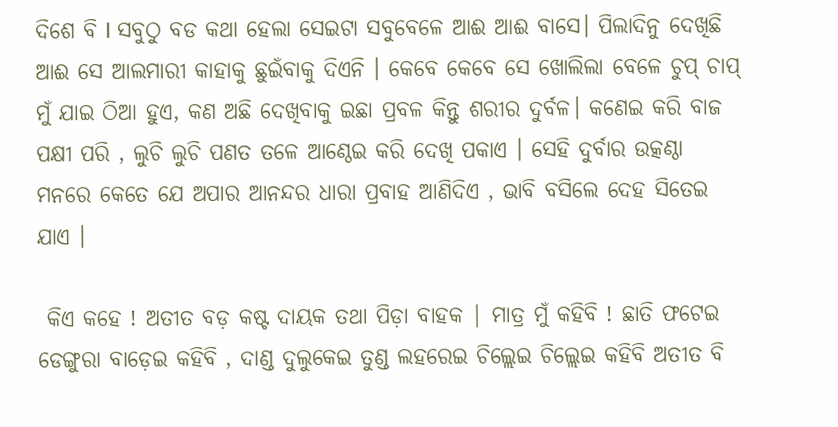ଦିଶେ ବି I ସବୁଠୁ ବଡ କଥା ହେଲା ସେଇଟା ସବୁବେଳେ ଆଈ ଆଈ ବାସେ। ପିଲାଦିନୁ ଦେଖିଛି ଆଈ ସେ ଆଲମାରୀ କାହାକୁ ଛୁଇଁବାକୁ ଦିଏନି । କେବେ କେବେ ସେ ଖୋଲିଲା ବେଳେ ଚୁପ୍ ଚାପ୍ ମୁଁ ଯାଇ ଠିଆ ହୁଏ, କଣ ଅଛି ଦେଖିବାକୁ ଇଛା ପ୍ରବଳ କିନ୍ତୁ ଶରୀର ଦୁର୍ବଳ। କଣେଇ କରି ବାଜ ପକ୍ଷୀ ପରି , ଲୁଚି ଲୁଚି ପଣତ ତଳେ ଆଣ୍ଠେଇ କରି ଦେଖି ପକାଏ । ସେହି ଦୁର୍ବାର ଉତ୍କଣ୍ଠା ମନରେ କେତେ ଯେ ଅପାର ଆନନ୍ଦର ଧାରା ପ୍ରବାହ ଆଣିଦିଏ , ଭାବି ବସିଲେ ଦେହ ସିତେଇ ଯାଏ ।

 କିଏ କହେ ! ଅତୀତ ବଡ଼ କଷ୍ଟ ଦାୟକ ତଥା ପିଡ଼ା ବାହକ | ମାତ୍ର ମୁଁ କହିବି ! ଛାତି ଫଟେଇ ଡେଙ୍ଗୁରା ବାଡ଼େଇ କହିବି , ଦାଣ୍ଡ ଦୁଲୁକେଇ ତୁଣ୍ଡ ଲହରେଇ ଚିଲ୍ଲେଇ ଚିଲ୍ଲେଇ କହିବି ଅତୀତ ବି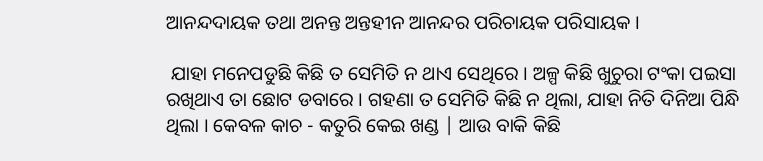ଆନନ୍ଦଦାୟକ ତଥା ଅନନ୍ତ ଅନ୍ତହୀନ ଆନନ୍ଦର ପରିଚାୟକ ପରିସାୟକ ।

 ଯାହା ମନେପଡୁଛି କିଛି ତ ସେମିତି ନ ଥାଏ ସେଥିରେ । ଅଳ୍ପ କିଛି ଖୁଚୁରା ଟଂକା ପଇସା ରଖିଥାଏ ତା ଛୋଟ ଡବାରେ । ଗହଣା ତ ସେମିତି କିଛି ନ ଥିଲା, ଯାହା ନିତି ଦିନିଆ ପିନ୍ଧି ଥିଲା । କେବଳ କାଚ - କତୁରି କେଇ ଖଣ୍ଡ | ଆଉ ବାକି କିଛି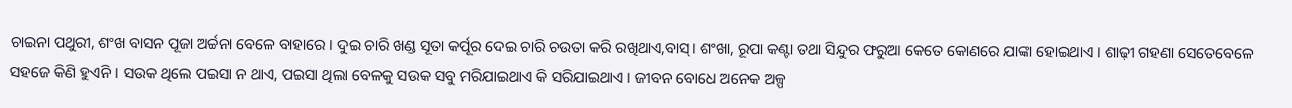ଚାଇନା ପଥୁରୀ, ଶଂଖ ବାସନ ପୂଜା ଅର୍ଚ୍ଚନା ବେଳେ ବାହାରେ । ଦୁଇ ଚାରି ଖଣ୍ଡ ସୂତା କର୍ପୂର ଦେଇ ଚାରି ଚଉତା କରି ରଖିଥାଏ,ବାସ୍। ଶଂଖା, ରୂପା କଣ୍ଟା ତଥା ସିନ୍ଦୁର ଫରୁଆ କେତେ କୋଣରେ ଯାଙ୍କା ହୋଇଥାଏ । ଶାଢ଼ୀ ଗହଣା ସେତେବେଳେ ସହଜେ କିଣି ହୁଏନି । ସଉକ ଥିଲେ ପଇସା ନ ଥାଏ, ପଇସା ଥିଲା ବେଳକୁ ସଉକ ସବୁ ମରିଯାଇଥାଏ କି ସରିଯାଇଥାଏ । ଜୀବନ ବୋଧେ ଅନେକ ଅଳ୍ପ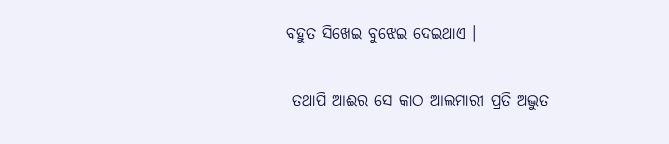ବହୁତ ସିଖେଇ ବୁଝେଇ ଦେଇଥାଏ ।

 ତଥାପି ଆଈର ସେ କାଠ ଆଲମାରୀ ପ୍ରତି ଅଦ୍ଭୁତ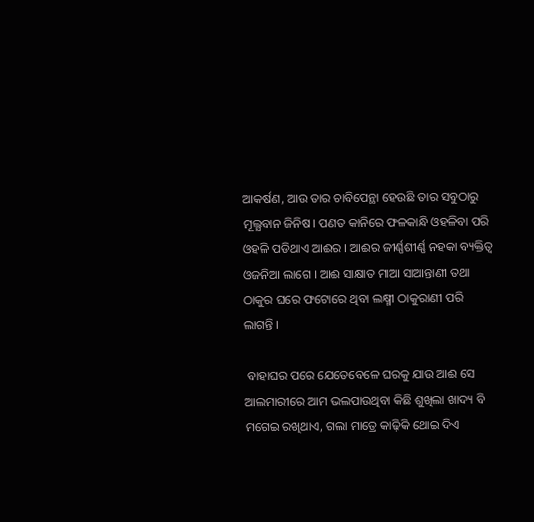ଆକର୍ଷଣ, ଆଉ ତାର ଚାବିପେନ୍ଥା ହେଉଛି ତାର ସବୁଠାରୁ ମୂଲ୍ଯବାନ ଜିନିଷ। ପଣତ କାନିରେ ଫଳକାନ୍ଧି ଓହଳିବା ପରି ଓହଳି ପଡିଥାଏ ଆଈର । ଆଈର ଜୀର୍ଣ୍ଣଶୀର୍ଣ୍ଣ ନହକା ବ୍ୟକ୍ତିତ୍ବ ଓଜନିଆ ଲାଗେ । ଆଈ ସାକ୍ଷାତ ମାଆ ସାଆନ୍ତାଣୀ ତଥା ଠାକୁର ଘରେ ଫଟୋରେ ଥିବା ଲକ୍ଷ୍ମୀ ଠାକୁରାଣୀ ପରି ଲାଗନ୍ତି ।

 ବାହାଘର ପରେ ଯେତେବେଳେ ଘରକୁ ଯାଉ ଆଈ ସେ ଆଲମାରୀରେ ଆମ ଭଲପାଉଥିବା କିଛି ଶୁଖିଲା ଖାଦ୍ୟ ବି ମଗେଇ ରଖିଥାଏ, ଗଲା ମାତ୍ରେ କାଢ଼ିକି ଥୋଇ ଦିଏ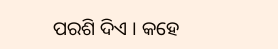ପରଶି ଦିଏ । କହେ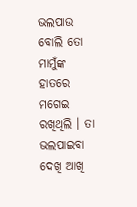ଭଲପାଉ ବୋଲି ତୋ ମାମୁଁଙ୍କ ହାତରେ ମଗେଇ ରଖିଥିଲି । ତା ଭଲପାଇବା ଦେଖି ଆଖି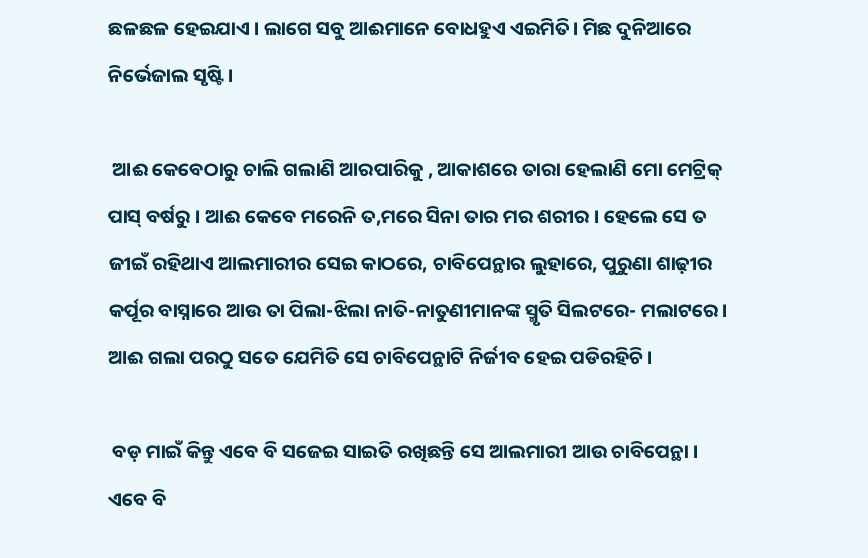ଛଳଛଳ ହେଇଯାଏ । ଲାଗେ ସବୁ ଆଈମାନେ ବୋଧହୁଏ ଏଇମିତି। ମିଛ ଦୁନିଆରେ ନିର୍ଭେଜାଲ ସୃଷ୍ଟି ।

 ଆଈ କେବେଠାରୁ ଚାଲି ଗଲାଣି ଆରପାରିକୁ , ଆକାଶରେ ତାରା ହେଲାଣି ମୋ ମେଟ୍ରିକ୍ ପାସ୍ ବର୍ଷରୁ । ଆଈ କେବେ ମରେନି ତ,ମରେ ସିନା ତାର ମର ଶରୀର । ହେଲେ ସେ ତ ଜୀଇଁ ରହିଥାଏ ଆଲମାରୀର ସେଇ କାଠରେ, ଚାବିପେନ୍ଥାର ଲୁହାରେ, ପୁରୁଣା ଶାଢ଼ୀର କର୍ପୂର ବାସ୍ନାରେ ଆଉ ତା ପିଲା-ଝିଲା ନାତି-ନାତୁଣୀମାନଙ୍କ ସ୍ମୃତି ସିଲଟରେ- ମଲାଟରେ । ଆଈ ଗଲା ପରଠୁ ସତେ ଯେମିତି ସେ ଚାବିପେନ୍ଥାଟି ନିର୍ଜୀବ ହେଇ ପଡିରହିଚି।

 ବଡ଼ ମାଇଁ କିନ୍ତୁ ଏବେ ବି ସଜେଇ ସାଇତି ରଖିଛନ୍ତି ସେ ଆଲମାରୀ ଆଉ ଚାବିପେନ୍ଥା । ଏବେ ବି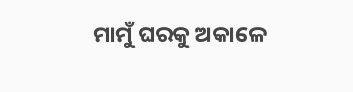ମାମୁଁ ଘରକୁ ଅକାଳେ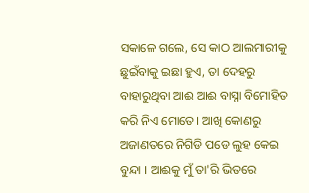ସକାଳେ ଗଲେ, ସେ କାଠ ଆଲମାରୀକୁ ଛୁଇଁବାକୁ ଇଛା ହୁଏ, ତା ଦେହରୁ ବାହାରୁଥିବା ଆଈ ଆଈ ବାସ୍ନା ବିମୋହିତ କରି ନିଏ ମୋତେ। ଆଖି କୋଣରୁ ଅଜାଣତରେ ନିଗିଡି ପଡେ ଲୁହ କେଇ ବୁନ୍ଦା । ଆଈକୁ ମୁଁ ତା'ରି ଭିତରେ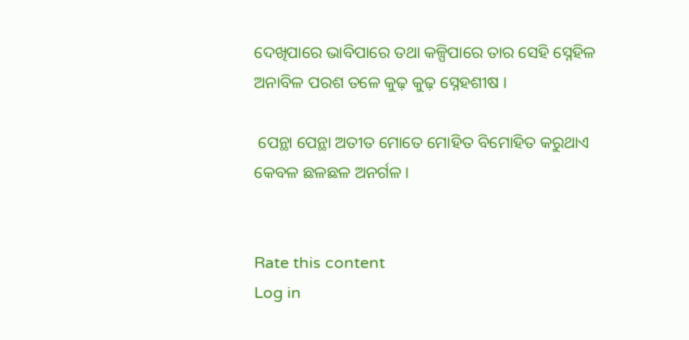ଦେଖିପାରେ ଭାବିପାରେ ତଥା କଳ୍ପିପାରେ ତାର ସେହି ସ୍ନେହିଳ ଅନାବିଳ ପରଶ ତଳେ କୁଢ଼ କୁଢ଼ ସ୍ନେହଶୀଷ ।

 ପେନ୍ଥା ପେନ୍ଥା ଅତୀତ ମୋତେ ମୋହିତ ବିମୋହିତ କରୁଥାଏ କେବଳ ଛଳଛଳ ଅନର୍ଗଳ ।


Rate this content
Log in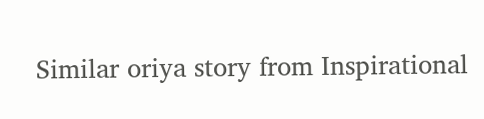Similar oriya story from Inspirational